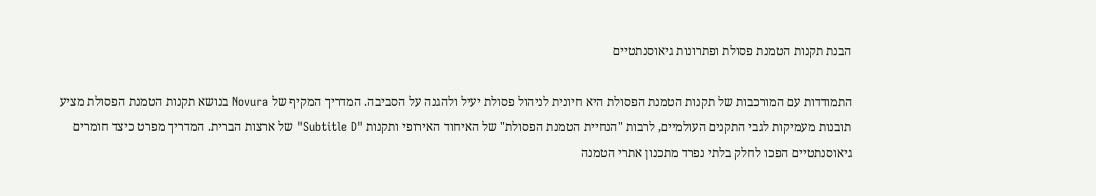הבנת תקנות הטמנת פסולת ופתרונות גיאוסנתטיים

התמודדות עם המורכבות של תקנות הטמנת הפסולת היא חיונית לניהול פסולת יעיל ולהגנה על הסביבה. המדריך המקיף של Novura בנושא תקנות הטמנת הפסולת מציע תובנות מעמיקות לגבי התקנים העולמיים, לרבות "הנחיית הטמנת הפסולת" של האיחוד האירופי ותקנות "Subtitle D" של ארצות הברית. המדריך מפרט כיצד חומרים גיאוסנתטיים הפכו לחלק בלתי נפרד מתכנון אתרי הטמנה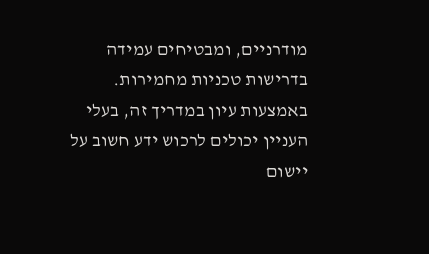מודרניים, ומבטיחים עמידה בדרישות טכניות מחמירות. באמצעות עיון במדריך זה, בעלי העניין יכולים לרכוש ידע חשוב על יישום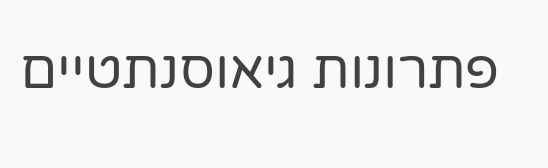פתרונות גיאוסנתטיים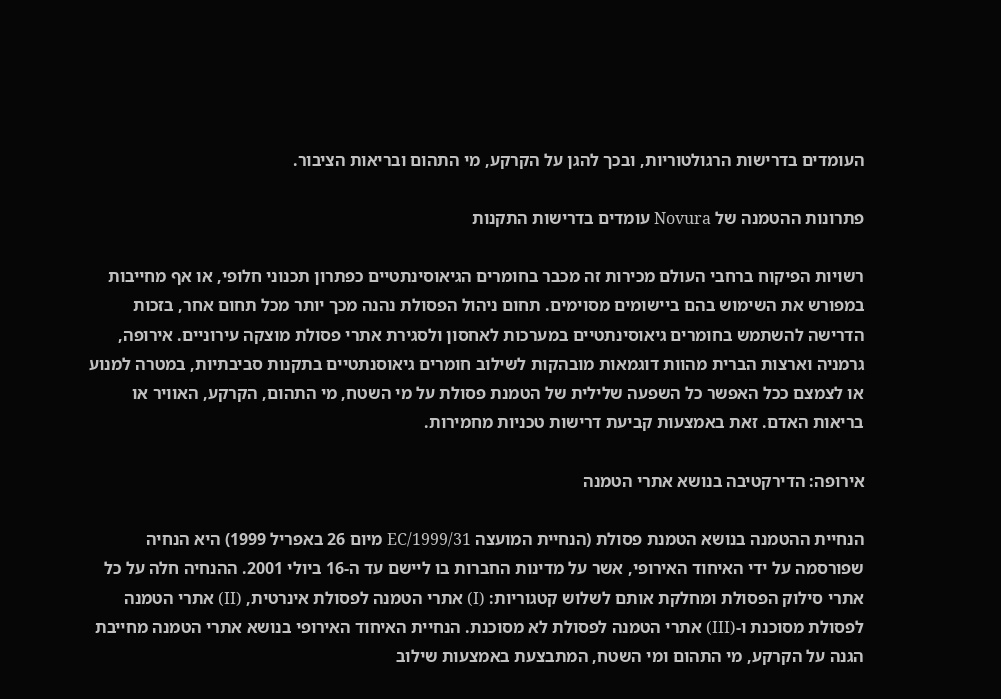העומדים בדרישות הרגולטוריות, ובכך להגן על הקרקע, מי התהום ובריאות הציבור.

פתרונות ההטמנה של Novura עומדים בדרישות התקנות

רשויות הפיקוח ברחבי העולם מכירות זה מכבר בחומרים הגיאוסינתטיים כפתרון תכנוני חלופי, או אף מחייבות במפורש את השימוש בהם ביישומים מסוימים. תחום ניהול הפסולת נהנה מכך יותר מכל תחום אחר, בזכות הדרישה להשתמש בחומרים גיאוסינתטיים במערכות לאחסון ולסגירת אתרי פסולת מוצקה עירוניים. אירופה, גרמניה וארצות הברית מהוות דוגמאות מובהקות לשילוב חומרים גיאוסנתטיים בתקנות סביבתיות, במטרה למנוע או לצמצם ככל האפשר כל השפעה שלילית של הטמנת פסולת על מי השטח, מי התהום, הקרקע, האוויר או בריאות האדם. זאת באמצעות קביעת דרישות טכניות מחמירות.

אירופה: הדירקטיבה בנושא אתרי הטמנה

הנחיית ההטמנה בנושא הטמנת פסולת (הנחיית המועצה 1999/31/EC מיום 26 באפריל 1999) היא הנחיה שפורסמה על ידי האיחוד האירופי, אשר על מדינות החברות בו ליישם עד ה-16 ביולי 2001. ההנחיה חלה על כל אתרי סילוק הפסולת ומחלקת אותם לשלוש קטגוריות: (I) אתרי הטמנה לפסולת אינרטית, (II) אתרי הטמנה לפסולת מסוכנת ו-(III) אתרי הטמנה לפסולת לא מסוכנת. הנחיית האיחוד האירופי בנושא אתרי הטמנה מחייבת הגנה על הקרקע, מי התהום ומי השטח, המתבצעת באמצעות שילוב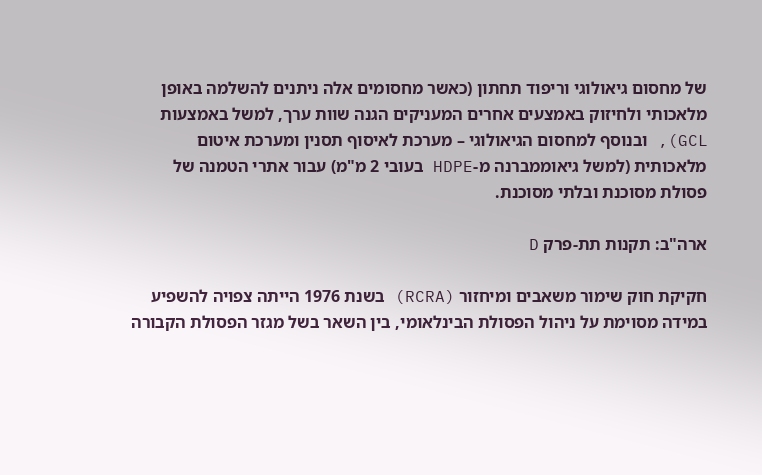של מחסום גיאולוגי וריפוד תחתון (כאשר מחסומים אלה ניתנים להשלמה באופן מלאכותי ולחיזוק באמצעים אחרים המעניקים הגנה שוות ערך, למשל באמצעות GCL), ובנוסף למחסום הגיאולוגי – מערכת לאיסוף תסנין ומערכת איטום מלאכותית (למשל גיאוממברנה מ-HDPE בעובי 2 מ"מ) עבור אתרי הטמנה של פסולת מסוכנת ובלתי מסוכנת.

ארה"ב: תקנות תת-פרק D

חקיקת חוק שימור משאבים ומיחזור (RCRA) בשנת 1976 הייתה צפויה להשפיע במידה מסוימת על ניהול הפסולת הבינלאומי, בין השאר בשל מגזר הפסולת הקבורה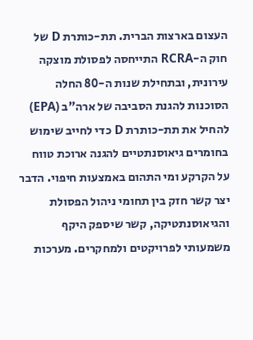העצום בארצות הברית. תת-כותרת D של חוק ה-RCRA התייחסה לפסולת מוצקה עירונית, ובתחילת שנות ה-80 החלה הסוכנות להגנת הסביבה של ארה"ב (EPA) להחיל את תת-כותרת D כדי לחייב שימוש בחומרים גיאוסנתטיים להגנה ארוכת טווח על הקרקע ומי התהום באמצעות חיפוי. הדבר יצר קשר חזק בין תחומי ניהול הפסולת והגיאוסנתטיקה, קשר שיספק היקף משמעותי לפרויקטים ולמחקרים. מערכות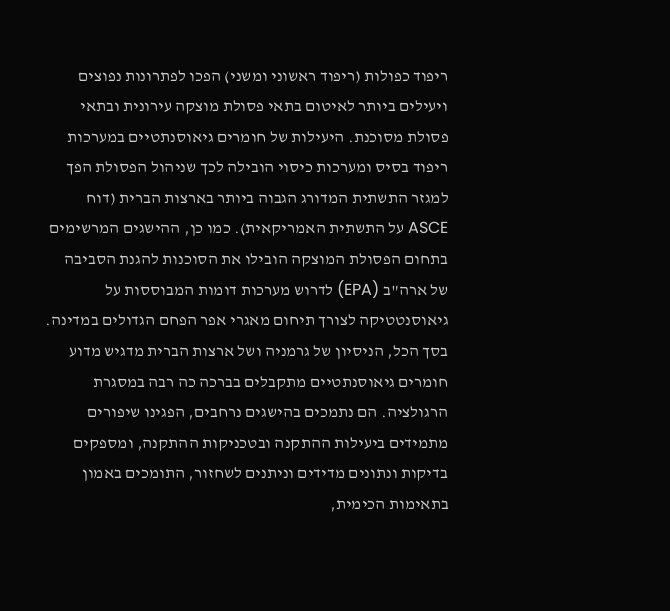ריפוד כפולות (ריפוד ראשוני ומשני) הפכו לפתרונות נפוצים ויעילים ביותר לאיטום בתאי פסולת מוצקה עירונית ובתאי פסולת מסוכנת. היעילות של חומרים גיאוסנתטיים במערכות ריפוד בסיס ומערכות כיסוי הובילה לכך שניהול הפסולת הפך למגזר התשתית המדורג הגבוה ביותר בארצות הברית (דוח ASCE על התשתית האמריקאית). כמו כן, ההישגים המרשימים בתחום הפסולת המוצקה הובילו את הסוכנות להגנת הסביבה של ארה"ב (EPA) לדרוש מערכות דומות המבוססות על גיאוסנטטיקה לצורך תיחום מאגרי אפר הפחם הגדולים במדינה. בסך הכל, הניסיון של גרמניה ושל ארצות הברית מדגיש מדוע חומרים גיאוסנתטיים מתקבלים בברכה כה רבה במסגרת הרגולציה. הם נתמכים בהישגים נרחבים, הפגינו שיפורים מתמידים ביעילות ההתקנה ובטכניקות ההתקנה, ומספקים בדיקות ונתונים מדידים וניתנים לשחזור, התומכים באמון בתאימות הכימית,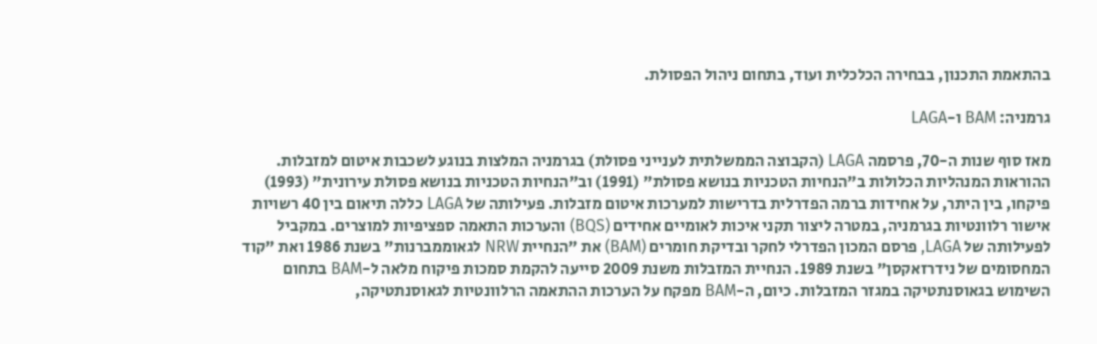בהתאמת התכנון, בבחירה הכלכלית ועוד, בתחום ניהול הפסולת.

גרמניה: BAM ו-LAGA

מאז סוף שנות ה-70, פרסמה LAGA (הקבוצה הממשלתית לענייני פסולת) בגרמניה המלצות בנוגע לשכבות איטום למזבלות. ההוראות המנהליות הכלולות ב"הנחיות הטכניות בנושא פסולת" (1991) וב"הנחיות הטכניות בנושא פסולת עירונית" (1993) פיקחו, בין היתר, על אחידות ברמה הפדרלית בדרישות למערכות איטום מזבלות. פעילותה של LAGA כללה תיאום בין 40 רשויות אישור רלוונטיות בגרמניה, במטרה ליצור תקני איכות לאומיים אחידים (BQS) והערכות התאמה ספציפיות למוצרים. במקביל לפעילותה של LAGA, פרסם המכון הפדרלי לחקר ובדיקת חומרים (BAM) את "הנחיית NRW לגאוממברנות" בשנת 1986 ואת "קוד המחסומים של נידרזאקסן" בשנת 1989. הנחיית המזבלות משנת 2009 סייעה להקמת סמכות פיקוח מלאה ל-BAM בתחום השימוש בגאוסנתטיקה במגזר המזבלות. כיום, ה-BAM מפקח על הערכות ההתאמה הרלוונטיות לגאוסנתטיקה,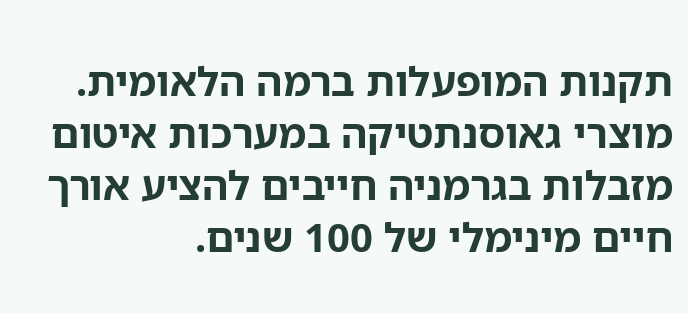תקנות המופעלות ברמה הלאומית. מוצרי גאוסנתטיקה במערכות איטום מזבלות בגרמניה חייבים להציע אורך חיים מינימלי של 100 שנים.